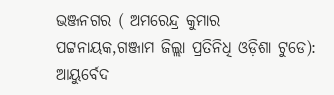ଭଞ୍ଜନଗର ( ଅମରେନ୍ଦ୍ର କୁମାର ପଟ୍ଟନାୟକ,ଗଞ୍ଜାମ ଜିଲ୍ଲା ପ୍ରତିନିଧି ଓଡ଼ିଶା ଟୁଡେ): ଆୟୁର୍ବେଦ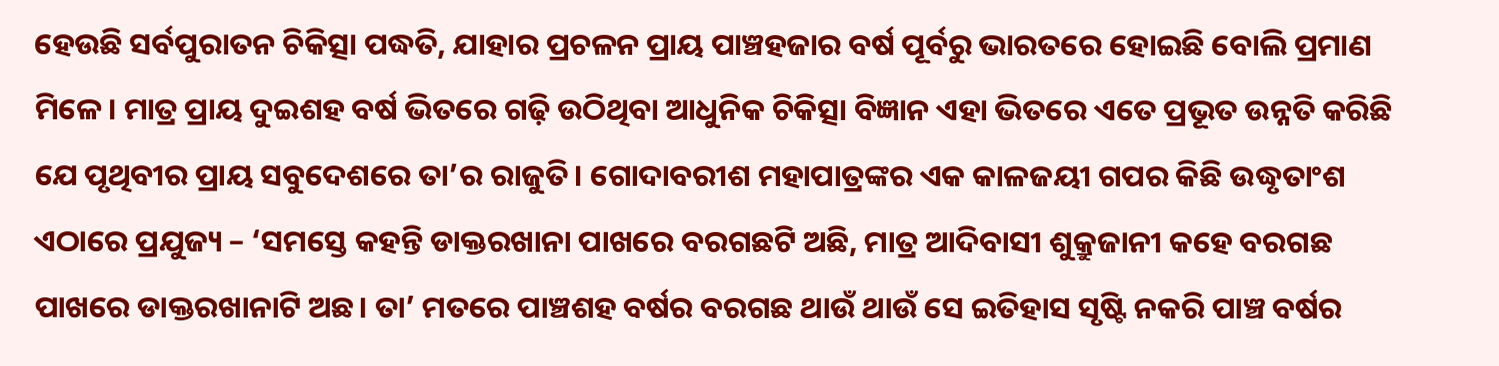ହେଉଛି ସର୍ବପୁରାତନ ଚିକିତ୍ସା ପଦ୍ଧତି, ଯାହାର ପ୍ରଚଳନ ପ୍ରାୟ ପାଞ୍ଚହଜାର ବର୍ଷ ପୂର୍ବରୁ ଭାରତରେ ହୋଇଛି ବୋଲି ପ୍ରମାଣ ମିଳେ। ମାତ୍ର ପ୍ରାୟ ଦୁଇଶହ ବର୍ଷ ଭିତରେ ଗଢ଼ି ଉଠିଥିବା ଆଧୁନିକ ଚିକିତ୍ସା ବିଜ୍ଞାନ ଏହା ଭିତରେ ଏତେ ପ୍ରଭୂତ ଉନ୍ନତି କରିଛି ଯେ ପୃଥିବୀର ପ୍ରାୟ ସବୁଦେଶରେ ତା’ର ରାଜୁତି। ଗୋଦାବରୀଶ ମହାପାତ୍ରଙ୍କର ଏକ କାଳଜୟୀ ଗପର କିଛି ଉଦ୍ଧୃତାଂଶ ଏଠାରେ ପ୍ରଯୁଜ୍ୟ – ‘ସମସ୍ତେ କହନ୍ତି ଡାକ୍ତରଖାନା ପାଖରେ ବରଗଛଟି ଅଛି, ମାତ୍ର ଆଦିବାସୀ ଶୁକ୍ରୁଜାନୀ କହେ ବରଗଛ ପାଖରେ ଡାକ୍ତରଖାନାଟି ଅଛ। ତା’ ମତରେ ପାଞ୍ଚଶହ ବର୍ଷର ବରଗଛ ଥାଉଁ ଥାଉଁ ସେ ଇତିହାସ ସୃଷ୍ଟି ନକରି ପାଞ୍ଚ ବର୍ଷର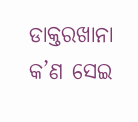ଡାକ୍ତରଖାନା କ’ଣ ସେଇ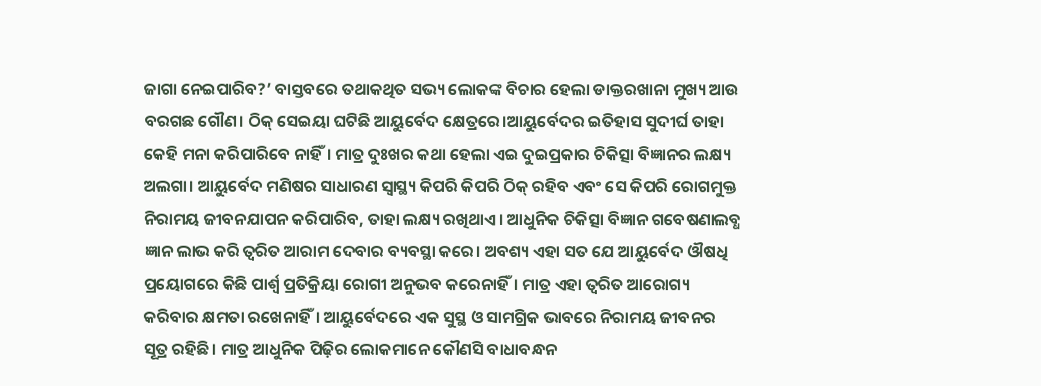ଜାଗା ନେଇପାରିବ?’ ବାସ୍ତବରେ ତଥାକଥିତ ସଭ୍ୟ ଲୋକଙ୍କ ବିଚାର ହେଲା ଡାକ୍ତରଖାନା ମୁଖ୍ୟ ଆଉ ବରଗଛ ଗୌଣ। ଠିକ୍ ସେଇୟା ଘଟିଛି ଆୟୁର୍ବେଦ କ୍ଷେତ୍ରରେ।ଆୟୁର୍ବେଦର ଇତିହାସ ସୁଦୀର୍ଘ ତାହା କେହି ମନା କରିପାରିବେ ନାହିଁ। ମାତ୍ର ଦୁଃଖର କଥା ହେଲା ଏଇ ଦୁଇପ୍ରକାର ଚିକିତ୍ସା ବିଜ୍ଞାନର ଲକ୍ଷ୍ୟ ଅଲଗା। ଆୟୁର୍ବେଦ ମଣିଷର ସାଧାରଣ ସ୍ୱାସ୍ଥ୍ୟ କିପରି କିପରି ଠିକ୍ ରହିବ ଏବଂ ସେ କିପରି ରୋଗମୁକ୍ତ ନିରାମୟ ଜୀବନଯାପନ କରିପାରିବ, ତାହା ଲକ୍ଷ୍ୟ ରଖିଥାଏ। ଆଧୁନିକ ଚିକିତ୍ସା ବିଜ୍ଞାନ ଗବେଷଣାଲବ୍ଧ ଜ୍ଞାନ ଲାଭ କରି ତ୍ୱରିତ ଆରାମ ଦେବାର ବ୍ୟବସ୍ଥା କରେ। ଅବଶ୍ୟ ଏହା ସତ ଯେ ଆୟୁର୍ବେଦ ଔଷଧି ପ୍ରୟୋଗରେ କିଛି ପାର୍ଶ୍ବ ପ୍ରତିକ୍ରିୟା ରୋଗୀ ଅନୁଭବ କରେନାହିଁ। ମାତ୍ର ଏହା ତ୍ୱରିତ ଆରୋଗ୍ୟ କରିବାର କ୍ଷମତା ରଖେନାହିଁ। ଆୟୁର୍ବେଦରେ ଏକ ସୁସ୍ଥ ଓ ସାମଗ୍ରିକ ଭାବରେ ନିରାମୟ ଜୀବନର ସୂତ୍ର ରହିଛି। ମାତ୍ର ଆଧୁନିକ ପିଢ଼ିର ଲୋକମାନେ କୌଣସି ବାଧାବନ୍ଧନ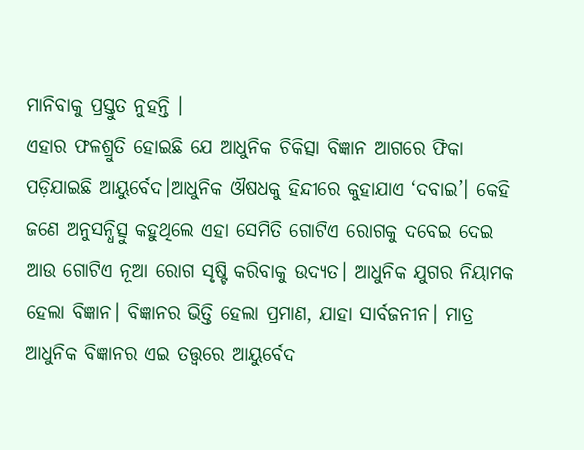ମାନିବାକୁ ପ୍ରସ୍ତୁତ ନୁହନ୍ତି ।
ଏହାର ଫଳଶ୍ରୁତି ହୋଇଛି ଯେ ଆଧୁନିକ ଚିକିତ୍ସା ବିଜ୍ଞାନ ଆଗରେ ଫିକା ପଡ଼ିଯାଇଛି ଆୟୁର୍ବେଦ।ଆଧୁନିକ ଔଷଧକୁ ହିନ୍ଦୀରେ କୁହାଯାଏ ‘ଦବାଇ’। କେହି ଜଣେ ଅନୁସନ୍ଧିତ୍ସୁ କହୁଥିଲେ ଏହା ସେମିତି ଗୋଟିଏ ରୋଗକୁ ଦବେଇ ଦେଇ ଆଉ ଗୋଟିଏ ନୂଆ ରୋଗ ସୃଷ୍ଟି କରିବାକୁ ଉଦ୍ୟତ। ଆଧୁନିକ ଯୁଗର ନିୟାମକ ହେଲା ବିଜ୍ଞାନ। ବିଜ୍ଞାନର ଭିତ୍ତି ହେଲା ପ୍ରମାଣ, ଯାହା ସାର୍ବଜନୀନ। ମାତ୍ର ଆଧୁନିକ ବିଜ୍ଞାନର ଏଇ ତତ୍ତ୍ୱରେ ଆୟୁର୍ବେଦ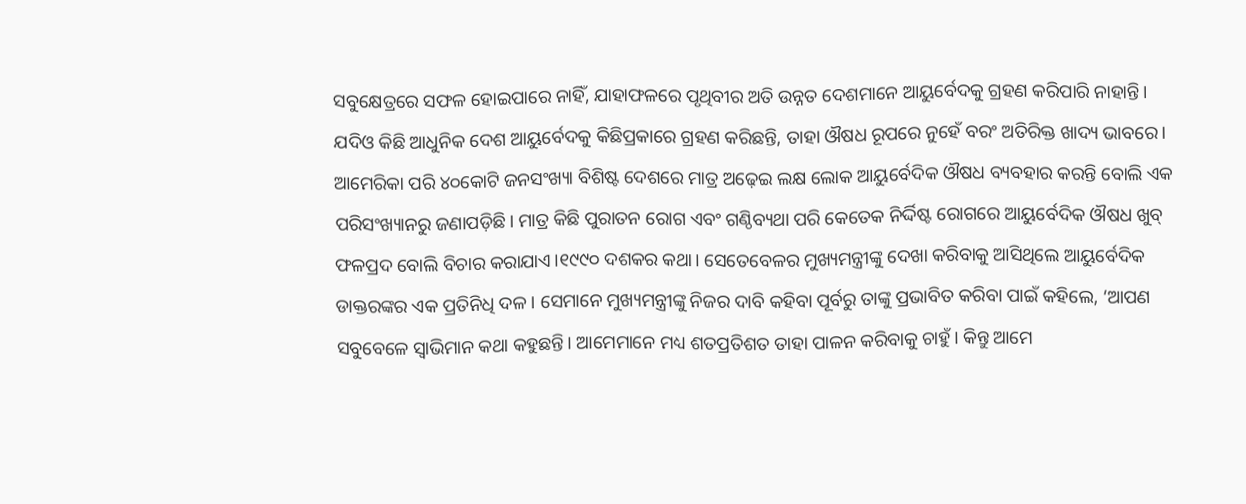ସବୁକ୍ଷେତ୍ରରେ ସଫଳ ହୋଇପାରେ ନାହିଁ, ଯାହାଫଳରେ ପୃଥିବୀର ଅତି ଉନ୍ନତ ଦେଶମାନେ ଆୟୁର୍ବେଦକୁ ଗ୍ରହଣ କରିପାରି ନାହାନ୍ତି। ଯଦିଓ କିଛି ଆଧୁନିକ ଦେଶ ଆୟୁର୍ବେଦକୁ କିଛିପ୍ରକାରେ ଗ୍ରହଣ କରିଛନ୍ତି, ତାହା ଔଷଧ ରୂପରେ ନୁହେଁ ବରଂ ଅତିରିକ୍ତ ଖାଦ୍ୟ ଭାବରେ। ଆମେରିକା ପରି ୪୦କୋଟି ଜନସଂଖ୍ୟା ବିଶିଷ୍ଟ ଦେଶରେ ମାତ୍ର ଅଢ଼େଇ ଲକ୍ଷ ଲୋକ ଆୟୁର୍ବେଦିକ ଔଷଧ ବ୍ୟବହାର କରନ୍ତି ବୋଲି ଏକ ପରିସଂଖ୍ୟାନରୁ ଜଣାପଡ଼ିଛି। ମାତ୍ର କିଛି ପୁରାତନ ରୋଗ ଏବଂ ଗଣ୍ଠିବ୍ୟଥା ପରି କେତେକ ନିର୍ଦ୍ଦିଷ୍ଟ ରୋଗରେ ଆୟୁର୍ବେଦିକ ଔଷଧ ଖୁବ୍ ଫଳପ୍ରଦ ବୋଲି ବିଚାର କରାଯାଏ।୧୯୯୦ ଦଶକର କଥା। ସେତେବେଳର ମୁଖ୍ୟମନ୍ତ୍ରୀଙ୍କୁ ଦେଖା କରିବାକୁ ଆସିଥିଲେ ଆୟୁର୍ବେଦିକ ଡାକ୍ତରଙ୍କର ଏକ ପ୍ରତିନିଧି ଦଳ। ସେମାନେ ମୁଖ୍ୟମନ୍ତ୍ରୀଙ୍କୁ ନିଜର ଦାବି କହିବା ପୂର୍ବରୁ ତାଙ୍କୁ ପ୍ରଭାବିତ କରିବା ପାଇଁ କହିଲେ, ‘ଆପଣ ସବୁବେଳେ ସ୍ୱାଭିମାନ କଥା କହୁଛନ୍ତି। ଆମେମାନେ ମଧ୍ୟ ଶତପ୍ରତିଶତ ତାହା ପାଳନ କରିବାକୁ ଚାହୁଁ। କିନ୍ତୁ ଆମେ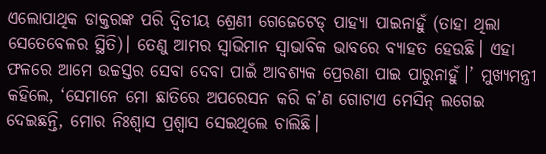ଏଲୋପାଥିକ ଡାକ୍ତରଙ୍କ ପରି ଦ୍ୱିତୀୟ ଶ୍ରେଣୀ ଗେଜେଟେଡ୍ ପାହ୍ୟା ପାଇନାହୁଁ (ତାହା ଥିଲା ସେତେବେଳର ସ୍ଥିତି)। ତେଣୁ ଆମର ସ୍ୱାଭିମାନ ସ୍ୱାଭାବିକ ଭାବରେ ବ୍ୟାହତ ହେଉଛି। ଏହା ଫଳରେ ଆମେ ଉଚ୍ଚସ୍ତର ସେବା ଦେବା ପାଇଁ ଆବଶ୍ୟକ ପ୍ରେରଣା ପାଇ ପାରୁନାହୁଁ।’ ମୁଖ୍ୟମନ୍ତ୍ରୀ କହିଲେ, ‘ସେମାନେ ମୋ ଛାତିରେ ଅପରେସନ କରି କ’ଣ ଗୋଟାଏ ମେସିନ୍ ଲଗେଇ ଦେଇଛନ୍ତି, ମୋର ନିଃଶ୍ୱାସ ପ୍ରଶ୍ୱାସ ସେଇଥିଲେ ଚାଲିଛି।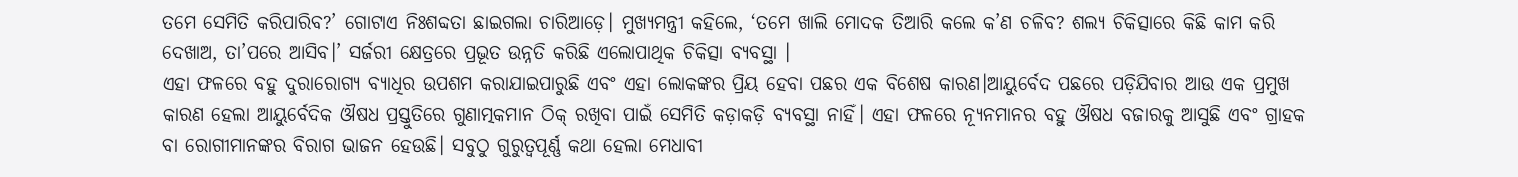ତମେ ସେମିତି କରିପାରିବ?’ ଗୋଟାଏ ନିଃଶବ୍ଦତା ଛାଇଗଲା ଚାରିଆଡ଼େ। ମୁଖ୍ୟମନ୍ତ୍ରୀ କହିଲେ, ‘ତମେ ଖାଲି ମୋଦକ ତିଆରି କଲେ କ’ଣ ଚଳିବ? ଶଲ୍ୟ ଚିକିତ୍ସାରେ କିଛି କାମ କରି ଦେଖାଅ, ତା’ପରେ ଆସିବ।’ ସର୍ଜରୀ କ୍ଷେତ୍ରରେ ପ୍ରଭୂତ ଉନ୍ନତି କରିଛି ଏଲୋପାଥିକ ଚିକିତ୍ସା ବ୍ୟବସ୍ଥା ।
ଏହା ଫଳରେ ବହୁ ଦୁରାରୋଗ୍ୟ ବ୍ୟାଧିର ଉପଶମ କରାଯାଇପାରୁଛି ଏବଂ ଏହା ଲୋକଙ୍କର ପ୍ରିୟ ହେବା ପଛର ଏକ ବିଶେଷ କାରଣ।ଆୟୁର୍ବେଦ ପଛରେ ପଡ଼ିଯିବାର ଆଉ ଏକ ପ୍ରମୁଖ କାରଣ ହେଲା ଆୟୁର୍ବେଦିକ ଔଷଧ ପ୍ରସ୍ତୁତିରେ ଗୁଣାତ୍ମକମାନ ଠିକ୍ ରଖିବା ପାଇଁ ସେମିତି କଡ଼ାକଡ଼ି ବ୍ୟବସ୍ଥା ନାହିଁ। ଏହା ଫଳରେ ନ୍ୟୂନମାନର ବହୁ ଔଷଧ ବଜାରକୁ ଆସୁଛି ଏବଂ ଗ୍ରାହକ ବା ରୋଗୀମାନଙ୍କର ବିରାଗ ଭାଜନ ହେଉଛି। ସବୁଠୁ ଗୁରୁତ୍ୱପୂର୍ଣ୍ଣ କଥା ହେଲା ମେଧାବୀ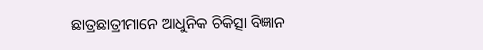ଛାତ୍ରଛାତ୍ରୀମାନେ ଆଧୁନିକ ଚିକିତ୍ସା ବିଜ୍ଞାନ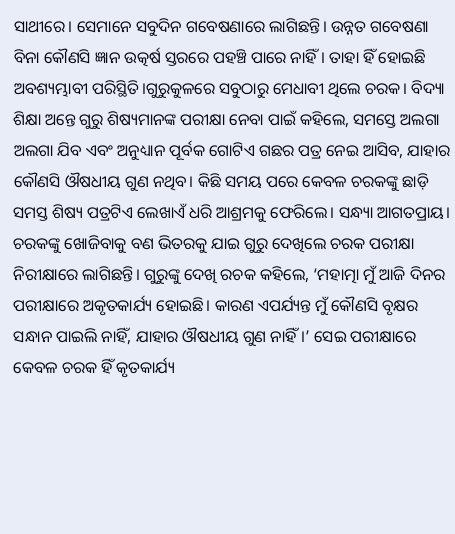ସାଥୀରେ। ସେମାନେ ସବୁଦିନ ଗବେଷଣାରେ ଲାଗିଛନ୍ତି। ଉନ୍ନତ ଗବେଷଣା ବିନା କୌଣସି ଜ୍ଞାନ ଉତ୍କର୍ଷ ସ୍ତରରେ ପହଞ୍ଚି ପାରେ ନାହିଁ। ତାହା ହିଁ ହୋଇଛି ଅବଶ୍ୟମ୍ଭାବୀ ପରିସ୍ଥିତି।ଗୁରୁକୁଳରେ ସବୁଠାରୁ ମେଧାବୀ ଥିଲେ ଚରକ। ବିଦ୍ୟା ଶିକ୍ଷା ଅନ୍ତେ ଗୁରୁ ଶିଷ୍ୟମାନଙ୍କ ପରୀକ୍ଷା ନେବା ପାଇଁ କହିଲେ, ସମସ୍ତେ ଅଲଗା ଅଲଗା ଯିବ ଏବଂ ଅନୁଧ୍ୟାନ ପୂର୍ବକ ଗୋଟିଏ ଗଛର ପତ୍ର ନେଇ ଆସିବ, ଯାହାର କୌଣସି ଔଷଧୀୟ ଗୁଣ ନଥିବ। କିଛି ସମୟ ପରେ କେବଳ ଚରକଙ୍କୁ ଛାଡ଼ି ସମସ୍ତ ଶିଷ୍ୟ ପତ୍ରଟିଏ ଲେଖାଏଁ ଧରି ଆଶ୍ରମକୁ ଫେରିଲେ। ସନ୍ଧ୍ୟା ଆଗତପ୍ରାୟ। ଚରକଙ୍କୁ ଖୋଜିବାକୁ ବଣ ଭିତରକୁ ଯାଇ ଗୁରୁ ଦେଖିଲେ ଚରକ ପରୀକ୍ଷା ନିରୀକ୍ଷାରେ ଲାଗିଛନ୍ତି। ଗୁରୁଙ୍କୁ ଦେଖି ରଚକ କହିଲେ, ‘ମହାତ୍ମା ମୁଁ ଆଜି ଦିନର ପରୀକ୍ଷାରେ ଅକୃତକାର୍ଯ୍ୟ ହୋଇଛି। କାରଣ ଏପର୍ଯ୍ୟନ୍ତ ମୁଁ କୌଣସି ବୃକ୍ଷର ସନ୍ଧାନ ପାଇଲି ନାହିଁ, ଯାହାର ଔଷଧୀୟ ଗୁଣ ନାହିଁ।’ ସେଇ ପରୀକ୍ଷାରେ କେବଳ ଚରକ ହିଁ କୃତକାର୍ଯ୍ୟ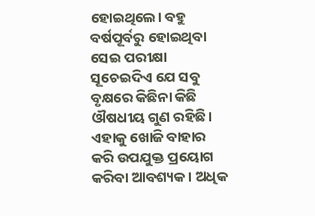ହୋଇଥିଲେ। ବହୁ ବର୍ଷପୂର୍ବରୁ ହୋଇଥିବା ସେଇ ପରୀକ୍ଷା ସୂଚେଇଦିଏ ଯେ ସବୁ ବୃକ୍ଷରେ କିଛିନା କିଛି ଔଷଧୀୟ ଗୁଣ ରହିଛି। ଏହାକୁ ଖୋଜି ବାହାର କରି ଉପଯୁକ୍ତ ପ୍ରୟୋଗ କରିବା ଆବଶ୍ୟକ। ଅଧିକ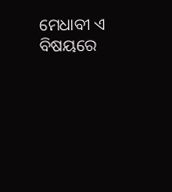ମେଧାବୀ ଏ ବିଷୟରେ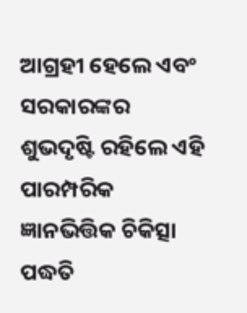ଆଗ୍ରହୀ ହେଲେ ଏବଂ ସରକାରଙ୍କର ଶୁଭଦୃଷ୍ଟି ରହିଲେ ଏହି ପାରମ୍ପରିକ ଜ୍ଞାନଭିତ୍ତିକ ଚିକିତ୍ସା ପଦ୍ଧତି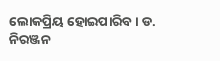ଲୋକପ୍ରିୟ ହୋଇପାରିବ । ଡ. ନିରଞ୍ଜନ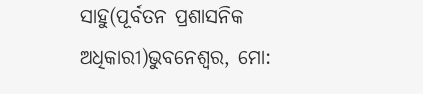ସାହୁ(ପୂର୍ବତନ ପ୍ରଶାସନିକ ଅଧିକାରୀ)ଭୁବନେଶ୍ୱର, ମୋ: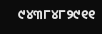୯୪୩୮୪୮୨୯୧୧